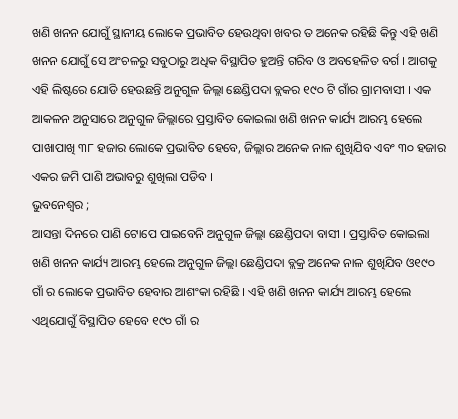ଖଣି ଖନନ ଯୋଗୁଁ ସ୍ଥାନୀୟ ଲୋକେ ପ୍ରଭାବିତ ହେଉଥିବା ଖବର ତ ଅନେକ ରହିଛି କିନ୍ତୁ ଏହି ଖଣି ଖନନ ଯୋଗୁଁ ସେ ଅଂଚଳରୁ ସବୁଠାରୁ ଅଧିକ ବିସ୍ଥାପିତ ହୁଅନ୍ତି ଗରିବ ଓ ଅବହେଳିତ ବର୍ଗ । ଆଗକୁ ଏହି ଲିଷ୍ଟରେ ଯୋଡି ହେଉଛନ୍ତି ଅନୁଗୁଳ ଜିଲ୍ଲା ଛେଣ୍ଡିପଦା ବ୍ଲକର ୧୯୦ ଟି ଗାଁର ଗ୍ରାମବାସୀ । ଏକ ଆକଳନ ଅନୁସାରେ ଅନୁଗୁଳ ଜିଲ୍ଲାରେ ପ୍ରସ୍ତାବିତ କୋଇଲା ଖଣି ଖନନ କାର୍ଯ୍ୟ ଆରମ୍ଭ ହେଲେ ପାଖାପାଖି ୩୮ ହଜାର ଲୋକେ ପ୍ରଭାବିତ ହେବେ, ଜିଲ୍ଲାର ଅନେକ ନାଳ ଶୁଖିଯିବ ଏବଂ ୩୦ ହଜାର ଏକର ଜମି ପାଣି ଅଭାବରୁ ଶୁଖିଲା ପଡିବ ।
ଭୁବନେଶ୍ୱର ;
ଆସନ୍ତା ଦିନରେ ପାଣି ଟୋପେ ପାଇବେନି ଅନୁଗୁଳ ଜିଲ୍ଲା ଛେଣ୍ଡିପଦା ବାସୀ । ପ୍ରସ୍ତାବିତ କୋଇଲା ଖଣି ଖନନ କାର୍ଯ୍ୟ ଆରମ୍ଭ ହେଲେ ଅନୁଗୁଳ ଜିଲ୍ଲା ଛେଣ୍ଡିପଦା ବ୍ଲକ୍ର ଅନେକ ନାଳ ଶୁଖିଯିବ ଓ୧୯୦ ଗାଁ ର ଲୋକେ ପ୍ରଭାବିତ ହେବାର ଆଶଂକା ରହିଛି । ଏହି ଖଣି ଖନନ କାର୍ଯ୍ୟ ଆରମ୍ଭ ହେଲେ ଏଥିଯୋଗୁଁ ବିସ୍ଥାପିତ ହେବେ ୧୯୦ ଗାଁ ର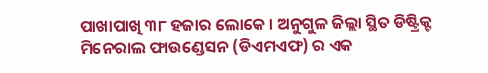ପାଖାପାଖି ୩୮ ହଜାର ଲୋକେ । ଅନୁଗୁଳ ଜିଲ୍ଲା ସ୍ଥିତ ଡିଷ୍ଟ୍ରିକ୍ଟ ମିନେରାଲ ଫାଉଣ୍ଡେସନ (ଡିଏମଏଫ) ର ଏକ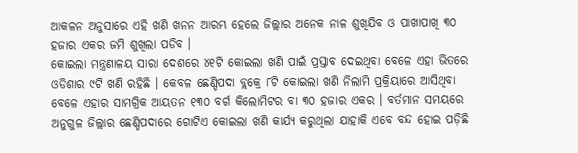ଆକଳନ ଅନୁସାରେ ଏହି ଖଣି ଖନନ ଆରମ୍ଭ ହେଲେ ଜିଲ୍ଲାର ଅନେକ ନାଳ ଶୁଖିଯିବ ଓ ପାଖାପାଖି ୩୦ ହଜାର ଏକର ଜମି ଶୁଖିଲା ପଡିବ ।
କୋଇଲା ମନ୍ତ୍ରଣାଳୟ ସାରା ଦେଶରେ ୪୧ଟି କୋଇଲା ଖଣି ପାଇଁ ପ୍ରସ୍ତାବ ଦେଇଥିବା ବେଳେ ଏହା ଭିତରେ ଓଡିଶାର ୯ଟି ଖଣି ରହିଛି । କେବଳ ଛେଣ୍ଡିପଦା ବ୍ଲକ୍ରେ ୮ଟି କୋଇଲା ଖଣି ନିଲାମି ପ୍ରକ୍ରିୟାରେ ଆସିଥିବା ବେଳେ ଏହାର ସାମଗ୍ରିକ ଆୟତନ ୧୩୦ ବର୍ଗ କିଲୋମିଟର ବା ୩୦ ହଜାର ଏକର । ବର୍ତମାନ ସମୟରେ ଅନୁଗୁଳ ଜିଲ୍ଲାର ଛେଣ୍ଡିପଦାରେ ଗୋଟିଏ କୋଇଲା ଖଣି କାର୍ଯ୍ୟ କରୁଥିଲା ଯାହାକି ଏବେ ବନ୍ଦ ହୋଇ ପଡ଼ିଛି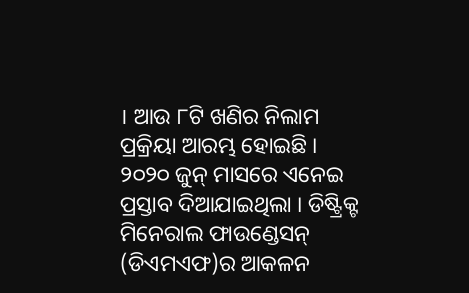। ଆଉ ୮ଟି ଖଣିର ନିଲାମ ପ୍ରକ୍ରିୟା ଆରମ୍ଭ ହୋଇଛି । ୨୦୨୦ ଜୁନ୍ ମାସରେ ଏନେଇ ପ୍ରସ୍ତାବ ଦିଆଯାଇଥିଲା । ଡିଷ୍ଟ୍ରିକ୍ଟ ମିନେରାଲ ଫାଉଣ୍ଡେସନ୍ (ଡିଏମଏଫ)ର ଆକଳନ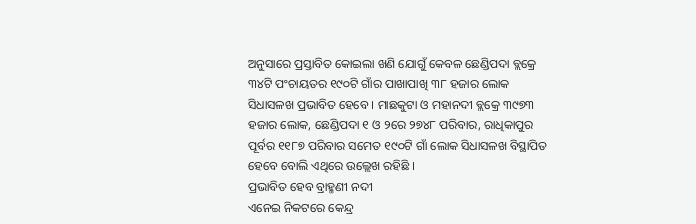ଅନୁସାରେ ପ୍ରସ୍ତାବିତ କୋଇଲା ଖଣି ଯୋଗୁଁ କେବଳ ଛେଣ୍ଡିପଦା ବ୍ଲକ୍ରେ ୩୪ଟି ପଂଚାୟତର ୧୯୦ଟି ଗାଁର ପାଖାପାଖି ୩୮ ହଜାର ଲୋକ ସିଧାସଳଖ ପ୍ରଭାବିତ ହେବେ । ମାଛକୁଟା ଓ ମହାନଦୀ ବ୍ଲକ୍ରେ ୩୯୭୩ ହଜାର ଲୋକ, ଛେଣ୍ଡିପଦା ୧ ଓ ୨ରେ ୨୭୪୮ ପରିବାର, ରାଧିକାପୁର ପୂର୍ବର ୧୧୮୭ ପରିବାର ସମେତ ୧୯୦ଟି ଗାଁ ଲୋକ ସିଧାସଳଖ ବିସ୍ଥାପିତ ହେବେ ବୋଲି ଏଥିରେ ଉଲ୍ଲେଖ ରହିଛି ।
ପ୍ରଭାବିତ ହେବ ବ୍ରାହ୍ମଣୀ ନଦୀ
ଏନେଇ ନିକଟରେ କେନ୍ଦ୍ର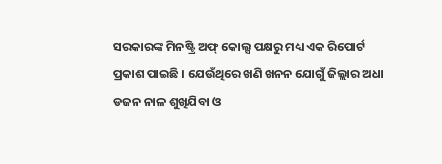ସରକାରଙ୍କ ମିନଷ୍ଟ୍ରି ଅଫ୍ କୋଲ୍ସ ପକ୍ଷରୁ ମଧ୍ୟ ଏକ ରିପୋର୍ଟ ପ୍ରକାଶ ପାଇଛି । ଯେଉଁଥିରେ ଖଣି ଖନନ ଯୋଗୁଁ ଜିଲ୍ଲାର ଅଧା ଡଜନ ନାଳ ଶୁଖିଯିବା ଓ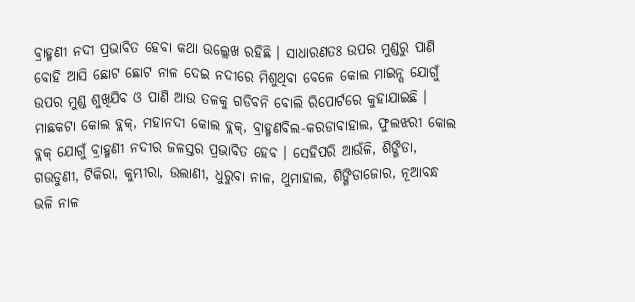ବ୍ରାହ୍ମଣୀ ନଦୀ ପ୍ରଭାବିତ ହେବା କଥା ଉଲ୍ଲେଖ ରହିଛି । ସାଧାରଣତଃ ଉପର ମୁଣ୍ଡରୁ ପାଣି ବୋହି ଆସି ଛୋଟ ଛୋଟ ନାଳ ଦେଇ ନଦୀରେ ମିଶୁଥିବା ବେଳେ କୋଲ ମାଇନ୍ସ ଯୋଗୁଁ ଉପର ମୁଣ୍ଡ ଶୁଖିଯିବ ଓ ପାଣି ଆଉ ତଳକୁ ଗଡିବନି ବୋଲି ରିପୋର୍ଟରେ କୁହାଯାଇଛି । ମାଛକଟା କୋଲ ବ୍ଲକ୍, ମହାନଦୀ କୋଲ ବ୍ଲକ୍, ବ୍ରାହ୍ମଣବିଲ-କରଡାବାହାଲ, ଫୁଲଝରୀ କୋଲ ବ୍ଲକ୍ ଯୋଗୁଁ ବ୍ରାହ୍ମଣୀ ନଦୀର ଜଳସ୍ତର ପ୍ରଭାବିତ ହେବ । ସେହିପରି ଆଉଁଳି, ଶିଙ୍ଗିଡା, ଗଉଡୁଣୀ, ଟିକିରା, କୁମ୍ଭୀରା, ଉଲାଣୀ, ଧୁରୁବା ନାଳ, ଥୁମାହାଲ, ଶିଙ୍ଗିଡାଜୋର, ନୂଆବନ୍ଧ ଭଳି ନାଳ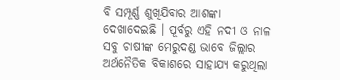ବି ସମ୍ପୂର୍ଣ୍ଣ ଶୁଖିଯିବାର ଆଶଙ୍କା ଦେଖାଦେଇଛି । ପୂର୍ବରୁ ଏହି ନଦୀ ଓ ନାଳ ସବୁ ଚାଷୀଙ୍କ ମେରୁଦଣ୍ଡ ଭାବେ ଜିଲ୍ଲାର ଅର୍ଥନୈତିକ ବିକାଶରେ ସାହାଯ୍ୟ କରୁଥିଲା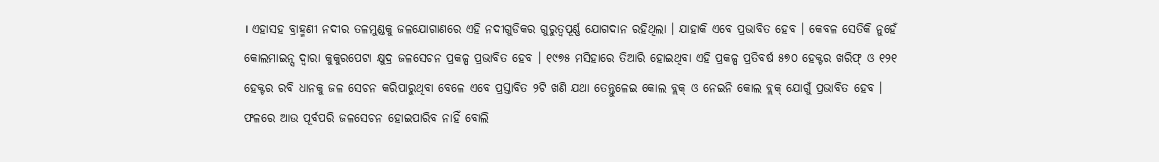। ଏହାସହ ବ୍ରାହ୍ମଣୀ ନଦୀର ତଳମୁଣ୍ଡକୁ ଜଳଯୋଗାଣରେ ଏହି ନଦୀଗୁଡିକର ଗୁରୁତ୍ୱପୂର୍ଣ୍ଣ ଯୋଗଦାନ ରହିଥିଲା । ଯାହାକି ଏବେ ପ୍ରଭାବିତ ହେବ । କେବଳ ସେତିକି ନୁହେଁ କୋଲମାଇନ୍ସ ଦ୍ୱାରା କୁକୁରପେଟା କ୍ଷୁଦ୍ର ଜଳସେଚନ ପ୍ରକଳ୍ପ ପ୍ରଭାବିତ ହେବ । ୧୯୭୫ ମସିହାରେ ତିଆରି ହୋଇଥିବା ଏହି ପ୍ରକଳ୍ପ ପ୍ରତିବର୍ଷ ୫୭୦ ହେକ୍ଟର ଖରିଫ୍ ଓ ୧୨୧ ହେକ୍ଟର ରବି ଧାନକୁ ଜଳ ସେଚନ କରିପାରୁଥିବା ବେଳେ ଏବେ ପ୍ରସ୍ତାବିତ ୨ଟି ଖଣି ଯଥା ତେନ୍ତୁଳେଇ କୋଲ ବ୍ଲକ୍ ଓ ନେଇନି କୋଲ ବ୍ଲକ୍ ଯୋଗୁଁ ପ୍ରଭାବିତ ହେବ । ଫଳରେ ଆଉ ପୂର୍ବପରି ଜଳସେଚନ ହୋଇପାରିବ ନାହିଁ ବୋଲି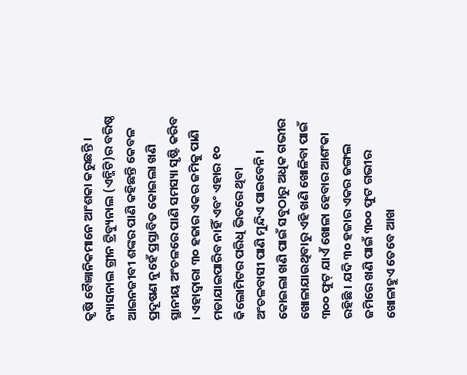କୃଷି ବୈଜ୍ଞାନିକମାନେ ଆଂଶକା କରୁଛନ୍ତି ।
ନ୍ୟାସନାଲ ଗ୍ରୀନ ଟ୍ରିବ୍ୟୁନାଲ (ଏନ୍ଜିଟି)ର ବରିଷ୍ଠ ଆଇନଜୀବୀ ଶଙ୍କର ପାଣି କହିଛନ୍ତି କେବଳ ପ୍ରଦୂଷଣ ନୁହେଁ ପ୍ରସ୍ତାବିତ କୋଇଲା ଖଣି ସ୍ଥାନୀୟ ଅଂଚଳରେ ପାଣି ସମସ୍ୟା ସୃଷ୍ଟି କରିବ । ଏହାଦ୍ୱାରା ୩୦ ହଜାର ଏକର ଜମିକୁ ପାଣି ମଡାଯାଇପାରିବ ନାହିଁ ଏବଂ ଏହାର ୧୦ କିଲୋମିଟର ପରିଧି ଭିତରେ ଥିବା ଅଂଚଳବାସୀ ପାଣି ମୁନ୍ଦିଏ ପାଇବେନି । କୋଇଲା ଖଣି ପାଇଁ ସବୁଠାରୁ ଅଧିକ ଗଭୀର ଖୋଳାଯାଉଥିବାରୁ ଏହି ଖଣି ଖୋଳିବା ପାଇଁ ୩୦୦ ଫୁଟ୍ ଯାଏଁ ଖୋଳା ହେବାର ଆଶଂକା ରହିଛି । ଯଦି ୩୦ ହଜାର ଏକର ଜଙ୍ଗଲ ଜମିରେ ଖଣି ପାଇଁ ୩୦୦ ଫୁଟ ଗଭୀର ଖୋଳାହୁଏ ତେବେ ଆଖ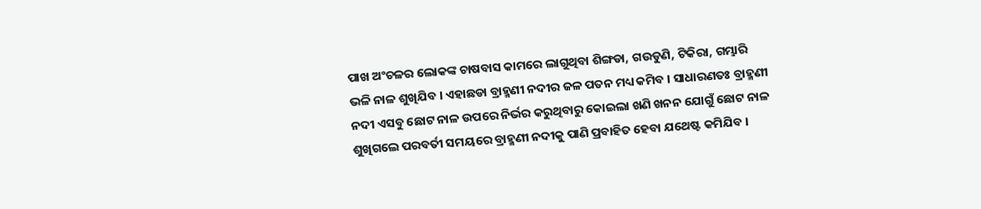ପାଖ ଅଂଚଳର ଲୋକଙ୍କ ଚାଷବାସ କାମରେ ଲାଗୁଥିବା ଶିଙ୍ଗଡା, ଗଉଡୁଣି, ଟିକିରା, ଗମ୍ଭାରି ଭଳି ନାଳ ଶୁଖିଯିବ । ଏହାଛଡା ବ୍ରାହ୍ମଣୀ ନଦୀର ଜଳ ପତନ ମଧ୍ୟ କମିବ । ସାଧାରଣତଃ ବ୍ରାହ୍ମଣୀ ନଦୀ ଏସବୁ ଛୋଟ ନାଳ ଉପରେ ନିର୍ଭର କରୁଥିବାରୁ କୋଇଲା ଖଣି ଖନନ ଯୋଗୁଁ ଛୋଟ ନାଳ ଶୁଖିଗଲେ ପରବର୍ତୀ ସମୟରେ ବ୍ରାହ୍ମଣୀ ନଦୀକୁ ପାଣି ପ୍ରବାହିତ ହେବା ଯଥେଷ୍ଟ କମିଯିବ ।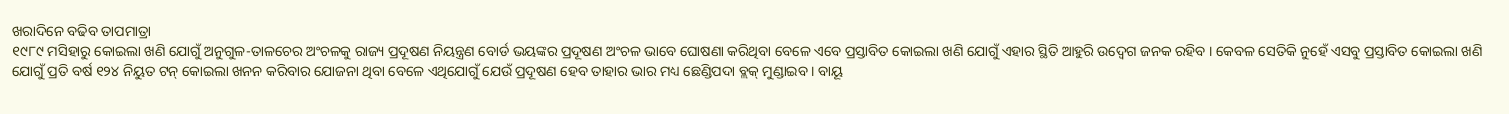ଖରାଦିନେ ବଢିବ ତାପମାତ୍ରା
୧୯୮୯ ମସିହାରୁ କୋଇଲା ଖଣି ଯୋଗୁଁ ଅନୁଗୁଳ-ତାଳଚେର ଅଂଚଳକୁ ରାଜ୍ୟ ପ୍ରଦୂଷଣ ନିୟନ୍ତ୍ରଣ ବୋର୍ଡ ଭୟଙ୍କର ପ୍ରଦୂଷଣ ଅଂଚଳ ଭାବେ ଘୋଷଣା କରିଥିବା ବେଳେ ଏବେ ପ୍ରସ୍ତାବିତ କୋଇଲା ଖଣି ଯୋଗୁଁ ଏହାର ସ୍ଥିତି ଆହୁରି ଉଦ୍ବେଗ ଜନକ ରହିବ । କେବଳ ସେତିକି ନୁହେଁ ଏସବୁ ପ୍ରସ୍ତାବିତ କୋଇଲା ଖଣି ଯୋଗୁଁ ପ୍ରତି ବର୍ଷ ୧୨୪ ନିୟୁତ ଟନ୍ କୋଇଲା ଖନନ କରିବାର ଯୋଜନା ଥିବା ବେଳେ ଏଥିଯୋଗୁଁ ଯେଉଁ ପ୍ରଦୂଷଣ ହେବ ତାହାର ଭାର ମଧ୍ୟ ଛେଣ୍ଡିପଦା ବ୍ଲକ୍ ମୁଣ୍ଡାଇବ । ବାୟୂ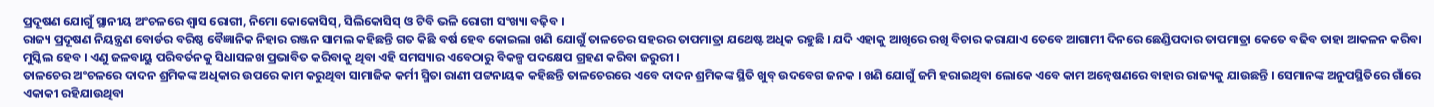ପ୍ରଦୂଷଣ ଯୋଗୁଁ ସ୍ଥାନୀୟ ଅଂଚଳରେ ଶ୍ୱାସ ରୋଗୀ, ନିମୋ କୋକୋସିସ୍, ସିଲିକୋସିସ୍ ଓ ଟିବି ଭଳି ରୋଗୀ ସଂଖ୍ୟା ବଢ଼ିବ ।
ରାଜ୍ୟ ପ୍ରଦୂଷଣ ନିୟନ୍ତ୍ରଣ ବୋର୍ଡର ବରିଷ୍ଠ ବୈଜ୍ଞାନିକ ନିହାର ରଞ୍ଜନ ସାମଲ କହିଛନ୍ତି ଗତ କିଛି ବର୍ଷ ହେବ କୋଇଲା ଖଣି ଯୋଗୁଁ ତାଳଚେର ସହରର ତାପମାତ୍ରା ଯଥେଷ୍ଟ ଅଧିକ ରହୁଛି । ଯଦି ଏହାକୁ ଆଖିରେ ରଖି ବିଚାର କରାଯାଏ ତେବେ ଆଗାମୀ ଦିନରେ ଛେଣ୍ଡିପଦାର ତାପମାତ୍ରା କେତେ ବଢିବ ତାହା ଆକଳନ କରିବା ମୁସ୍କିଲ ହେବ । ଏଣୁ ଜଳବାୟୁ ପରିବର୍ତନକୁ ସିଧାସଳଖ ପ୍ରଭାବିତ କରିବାକୁ ଥିବା ଏହି ସମସ୍ୟାର ଏବେଠାରୁ ବିକଳ୍ପ ପଦକ୍ଷେପ ଗ୍ରହଣ କରିବା ଜରୁରୀ ।
ତାଳଚେର ଅଂଚଳରେ ଦାଦନ ଶ୍ରମିକଙ୍କ ଅଧିକାର ଉପରେ କାମ କରୁଥିବା ସାମାଜିକ କର୍ମୀ ସ୍ମିତା ରାଣୀ ପଟ୍ଟନାୟକ କହିଛନ୍ତି ତାଳଚେରରେ ଏବେ ଦାଦନ ଶ୍ରମିକଙ୍କ ସ୍ଥିତି ଖୁବ୍ ଉଦବେଗ ଜନକ । ଖଣି ଯୋଗୁଁ ଜମି ହରାଇଥିବା ଲୋକେ ଏବେ କାମ ଅନ୍ୱେଷଣରେ ବାହାର ରାଜ୍ୟକୁ ଯାଉଛନ୍ତି । ସେମାନଙ୍କ ଅନୁପସ୍ଥିତିରେ ଗାଁରେ ଏକାକୀ ରହିଯାଉଥିବା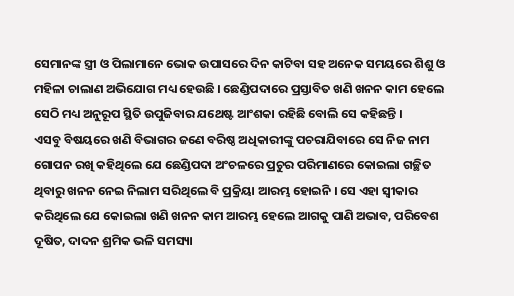ସେମାନଙ୍କ ସ୍ତ୍ରୀ ଓ ପିଲାମାନେ ଭୋକ ଉପାସରେ ଦିନ କାଟିବା ସହ ଅନେକ ସମୟରେ ଶିଶୁ ଓ ମହିଳା ଚାଲାଣ ଅଭିଯୋଗ ମଧ୍ୟ ହେଉଛି । ଛେଣ୍ଡିପଦାରେ ପ୍ରସ୍ତାବିତ ଖଣି ଖନନ କାମ ହେଲେ ସେଠି ମଧ୍ୟ ଅନୁରୂପ ସ୍ଥିତି ଉପୁଜିବାର ଯଥେଷ୍ଟ ଆଂଶକା ରହିଛି ବୋଲି ସେ କହିଛନ୍ତି ।
ଏସବୁ ବିଷୟରେ ଖଣି ବିଭାଗର ଜଣେ ବରିଷ୍ଠ ଅଧିକାରୀଙ୍କୁ ପଚରାଯିବାରେ ସେ ନିଜ ନାମ ଗୋପନ ରଖି କହିଥିଲେ ଯେ ଛେଣ୍ଡିପଦା ଅଂଚଳରେ ପ୍ରଚୁର ପରିମାଣରେ କୋଇଲା ଗଚ୍ଛିତ ଥିବାରୁ ଖନନ ନେଇ ନିଲାମ ସରିଥିଲେ ବି ପ୍ରକ୍ରିୟା ଆରମ୍ଭ ହୋଇନି । ସେ ଏହା ସ୍ୱୀକାର କରିଥିଲେ ଯେ କୋଇଲା ଖଣି ଖନନ କାମ ଆରମ୍ଭ ହେଲେ ଆଗକୁ ପାଣି ଅଭାବ, ପରିବେଶ ଦୂଷିତ, ଦାଦନ ଶ୍ରମିକ ଭଳି ସମସ୍ୟା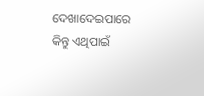ଦେଖାଦେଇପାରେ କିନ୍ତୁ ଏଥିପାଇଁ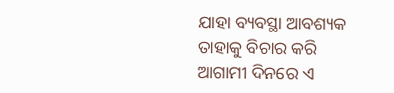ଯାହା ବ୍ୟବସ୍ଥା ଆବଶ୍ୟକ ତାହାକୁ ବିଚାର କରି ଆଗାମୀ ଦିନରେ ଏ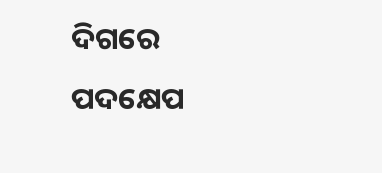ଦିଗରେ ପଦକ୍ଷେପ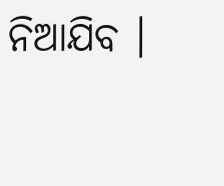ନିଆଯିବ ।